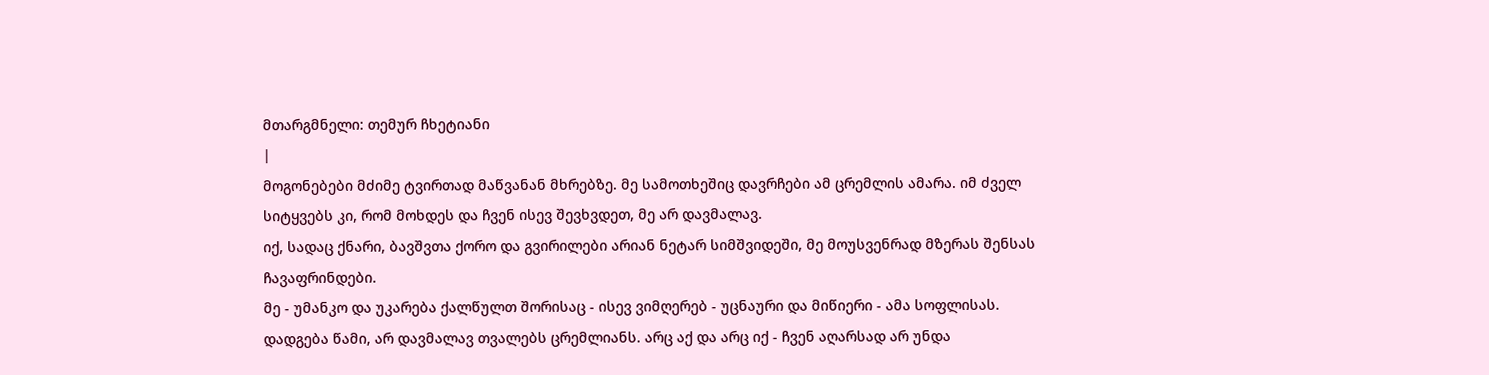მთარგმნელი: თემურ ჩხეტიანი
|
მოგონებები მძიმე ტვირთად მაწვანან მხრებზე. მე სამოთხეშიც დავრჩები ამ ცრემლის ამარა. იმ ძველ სიტყვებს კი, რომ მოხდეს და ჩვენ ისევ შევხვდეთ, მე არ დავმალავ.
იქ, სადაც ქნარი, ბავშვთა ქორო და გვირილები არიან ნეტარ სიმშვიდეში, მე მოუსვენრად მზერას შენსას ჩავაფრინდები.
მე - უმანკო და უკარება ქალწულთ შორისაც - ისევ ვიმღერებ - უცნაური და მიწიერი - ამა სოფლისას.
დადგება წამი, არ დავმალავ თვალებს ცრემლიანს. არც აქ და არც იქ - ჩვენ აღარსად არ უნდა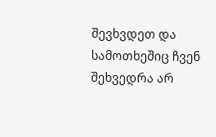შევხვდეთ და სამოთხეშიც ჩვენ შეხვედრა არ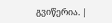გვიწერია. |